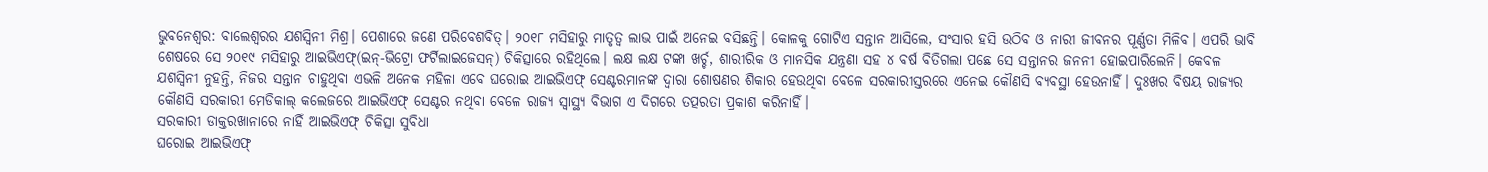ଭୁବନେଶ୍ବର: ବାଲେଶ୍ବରର ଯଶସ୍ବିନୀ ମିଶ୍ର। ପେଶାରେ ଜଣେ ପରିବେଶବିତ୍। ୨୦୧୮ ମସିହାରୁ ମାତୃତ୍ବ ଲାଭ ପାଇଁ ଅନେଇ ବସିଛନ୍ତି। କୋଳକୁ ଗୋଟିଏ ସନ୍ତାନ ଆସିଲେ, ସଂସାର ହସି ଉଠିବ ଓ ନାରୀ ଜୀବନର ପୂର୍ଣ୍ଣତା ମିଳିବ। ଏପରି ଭାବି ଶେଷରେ ସେ ୨୦୧୯ ମସିହାରୁ ଆଇଭିଏଫ୍(ଇନ୍-ଭିଟ୍ରୋ ଫର୍ଟିଲାଇଜେସନ୍) ଚିକିତ୍ସାରେ ରହିଥିଲେ। ଲକ୍ଷ ଲକ୍ଷ ଟଙ୍କା ଖର୍ଚ୍ଚ, ଶାରୀରିକ ଓ ମାନସିକ ଯନ୍ତ୍ରଣା ସହ ୪ ବର୍ଷ ବିତିଗଲା ପଛେ ସେ ସନ୍ତାନର ଜନନୀ ହୋଇପାରିଲେନି। କେବଳ ଯଶସ୍ବିନୀ ନୁହନ୍ତି, ନିଜର ସନ୍ତାନ ଚାହୁଥିବା ଏଭଳି ଅନେକ ମହିଳା ଏବେ ଘରୋଇ ଆଇଭିଏଫ୍ ସେଣ୍ଟରମାନଙ୍କ ଦ୍ବାରା ଶୋଷଣର ଶିକାର ହେଉଥିବା ବେଳେ ସରକାରୀସ୍ତରରେ ଏନେଇ କୌଣସି ବ୍ୟବସ୍ଥା ହେଉନାହିଁ। ଦୁଃଖର ବିଷୟ ରାଜ୍ୟର କୌଣସି ସରକାରୀ ମେଡିକାଲ୍ କଲେଜରେ ଆଇଭିଏଫ୍ ସେଣ୍ଟର ନଥିବା ବେଳେ ରାଜ୍ୟ ସ୍ବାସ୍ଥ୍ୟ ବିଭାଗ ଏ ଦିଗରେ ତତ୍ପରତା ପ୍ରକାଶ କରିନାହିଁ।
ସରକାରୀ ଡାକ୍ତରଖାନାରେ ନାହିଁ ଆଇଭିଏଫ୍ ଚିକିତ୍ସା ସୁବିଧା
ଘରୋଇ ଆଇଭିଏଫ୍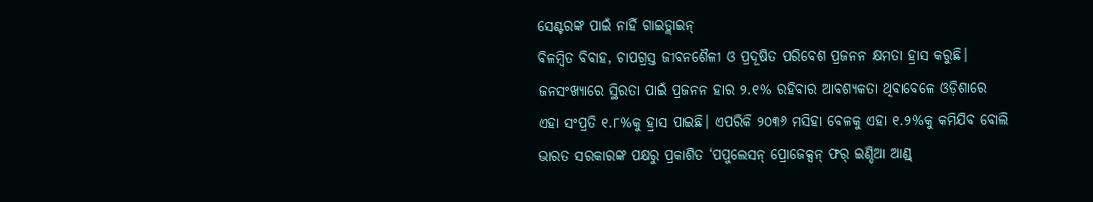ସେଣ୍ଟରଙ୍କ ପାଇଁ ନାହିଁ ଗାଇଡ୍ଲାଇନ୍
ବିଳମ୍ବିତ ବିବାହ, ଚାପଗ୍ରସ୍ତ ଜୀବନଶୈଳୀ ଓ ପ୍ରଦୂଷିତ ପରିବେଶ ପ୍ରଜନନ କ୍ଷମତା ହ୍ରାସ କରୁଛି। ଜନସଂଖ୍ୟାରେ ସ୍ଥିରତା ପାଇଁ ପ୍ରଜନନ ହାର ୨.୧% ରହିବାର ଆବଶ୍ୟକତା ଥିବାବେଳେ ଓଡ଼ିଶାରେ ଏହା ସଂପ୍ରତି ୧.୮%କୁ ହ୍ରାସ ପାଇଛି। ଏପରିକି ୨୦୩୬ ମସିହା ବେଳକୁ ଏହା ୧.୨%କୁ କମିଯିବ ବୋଲି ଭାରତ ସରକାରଙ୍କ ପକ୍ଷରୁ ପ୍ରକାଶିତ ‘ପପୁଲେସନ୍ ପ୍ରୋଜେକ୍ସନ୍ ଫର୍ ଇଣ୍ଡିଆ ଆଣ୍ଡ୍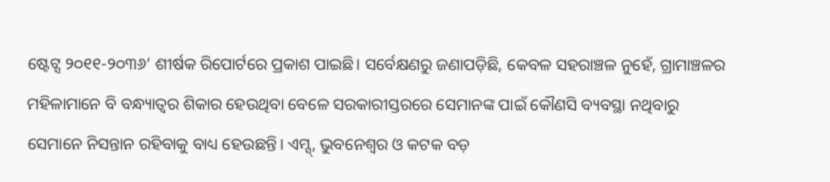ଷ୍ଟେଟ୍ସ ୨୦୧୧-୨୦୩୬’ ଶୀର୍ଷକ ରିପୋର୍ଟରେ ପ୍ରକାଶ ପାଇଛି। ସର୍ବେକ୍ଷଣରୁ ଜଣାପଡ଼ିଛି, କେବଳ ସହରାଞ୍ଚଳ ନୁହେଁ, ଗ୍ରାମାଞ୍ଚଳର ମହିଳାମାନେ ବି ବନ୍ଧ୍ୟାତ୍ବର ଶିକାର ହେଉଥିବା ବେଳେ ସରକାରୀସ୍ତରରେ ସେମାନଙ୍କ ପାଇଁ କୌଣସି ବ୍ୟବସ୍ଥା ନଥିବାରୁ ସେମାନେ ନିସନ୍ତାନ ରହିବାକୁ ବାଧ୍ୟ ହେଉଛନ୍ତି। ଏମ୍ସ୍, ଭୁବନେଶ୍ବର ଓ କଟକ ବଡ଼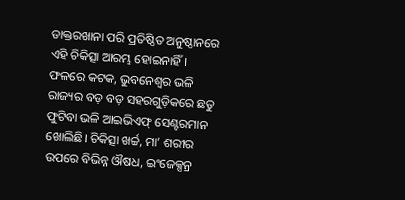ଡାକ୍ତରଖାନା ପରି ପ୍ରତିଷ୍ଠିତ ଅନୁଷ୍ଠାନରେ ଏହି ଚିକିତ୍ସା ଆରମ୍ଭ ହୋଇନାହିଁ। ଫଳରେ କଟକ, ଭୁବନେଶ୍ବର ଭଳି ରାଜ୍ୟର ବଡ଼ ବଡ଼ ସହରଗୁଡ଼ିକରେ ଛତୁ ଫୁଟିବା ଭଳି ଆଇଭିଏଫ୍ ସେଣ୍ଟରମାନ ଖୋଲିଛି। ଚିକିତ୍ସା ଖର୍ଚ୍ଚ, ମା’ ଶରୀର ଉପରେ ବିଭିନ୍ନ ଔଷଧ, ଇଂଜେକ୍ସନ୍ର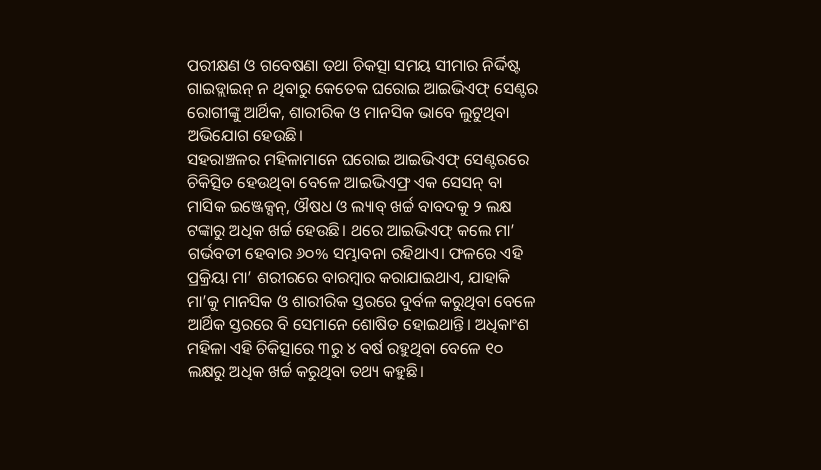ପରୀକ୍ଷଣ ଓ ଗବେଷଣା ତଥା ଚିକତ୍ସା ସମୟ ସୀମାର ନିର୍ଦ୍ଦିଷ୍ଟ ଗାଇଡ୍ଲାଇନ୍ ନ ଥିବାରୁ କେତେକ ଘରୋଇ ଆଇଭିଏଫ୍ ସେଣ୍ଟର ରୋଗୀଙ୍କୁ ଆର୍ଥିକ, ଶାରୀରିକ ଓ ମାନସିକ ଭାବେ ଲୁଟୁଥିବା ଅଭିଯୋଗ ହେଉଛି।
ସହରାଞ୍ଚଳର ମହିଳାମାନେ ଘରୋଇ ଆଇଭିଏଫ୍ ସେଣ୍ଟରରେ ଚିକିତ୍ସିତ ହେଉଥିବା ବେଳେ ଆଇଭିଏଫ୍ର ଏକ ସେସନ୍ ବା ମାସିକ ଇଞ୍ଜେକ୍ସନ୍, ଔଷଧ ଓ ଲ୍ୟାବ୍ ଖର୍ଚ୍ଚ ବାବଦକୁ ୨ ଲକ୍ଷ ଟଙ୍କାରୁ ଅଧିକ ଖର୍ଚ୍ଚ ହେଉଛି। ଥରେ ଆଇଭିଏଫ୍ କଲେ ମା’ ଗର୍ଭବତୀ ହେବାର ୬୦% ସମ୍ଭାବନା ରହିଥାଏ। ଫଳରେ ଏହି ପ୍ରକ୍ରିୟା ମା’ ଶରୀରରେ ବାରମ୍ବାର କରାଯାଇଥାଏ, ଯାହାକି ମା’କୁ ମାନସିକ ଓ ଶାରୀରିକ ସ୍ତରରେ ଦୁର୍ବଳ କରୁଥିବା ବେଳେ ଆର୍ଥିକ ସ୍ତରରେ ବି ସେମାନେ ଶୋଷିତ ହୋଇଥାନ୍ତି। ଅଧିକାଂଶ ମହିଳା ଏହି ଚିକିତ୍ସାରେ ୩ରୁ ୪ ବର୍ଷ ରହୁଥିବା ବେଳେ ୧୦ ଲକ୍ଷରୁ ଅଧିକ ଖର୍ଚ୍ଚ କରୁଥିବା ତଥ୍ୟ କହୁଛି।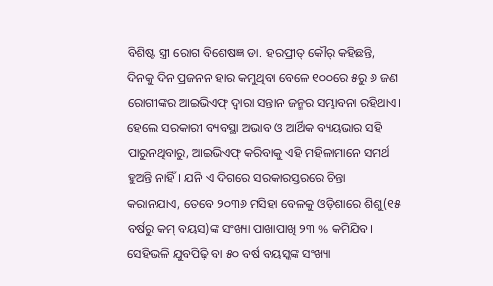ବିଶିଷ୍ଟ ସ୍ତ୍ରୀ ରୋଗ ବିଶେଷଜ୍ଞ ଡା. ହରପ୍ରୀତ୍ କୌର୍ କହିଛନ୍ତି, ଦିନକୁ ଦିନ ପ୍ରଜନନ ହାର କମୁଥିବା ବେଳେ ୧୦୦ରେ ୫ରୁ ୬ ଜଣ ରୋଗୀଙ୍କର ଆଇଭିଏଫ୍ ଦ୍ବାରା ସନ୍ତାନ ଜନ୍ମର ସମ୍ଭାବନା ରହିଥାଏ। ହେଲେ ସରକାରୀ ବ୍ୟବସ୍ଥା ଅଭାବ ଓ ଆର୍ଥିକ ବ୍ୟୟଭାର ସହି ପାରୁନଥିବାରୁ, ଆଇଭିଏଫ୍ କରିବାକୁ ଏହି ମହିଳାମାନେ ସମର୍ଥ ହୁଅନ୍ତି ନାହିଁ। ଯନି ଏ ଦିଗରେ ସରକାରସ୍ତରରେ ଚିନ୍ତା କରାନଯାଏ, ତେବେ ୨୦୩୬ ମସିହା ବେଳକୁ ଓଡ଼ିଶାରେ ଶିଶୁ(୧୫ ବର୍ଷରୁ କମ୍ ବୟସ)ଙ୍କ ସଂଖ୍ୟା ପାଖାପାଖି ୨୩ % କମିଯିବ। ସେହିଭଳି ଯୁବପିଢ଼ି ବା ୫୦ ବର୍ଷ ବୟସ୍କଙ୍କ ସଂଖ୍ୟା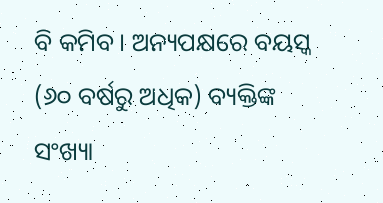ବି କମିବ। ଅନ୍ୟପକ୍ଷରେ ବୟସ୍କ (୬୦ ବର୍ଷରୁ ଅଧିକ) ବ୍ୟକ୍ତିଙ୍କ ସଂଖ୍ୟା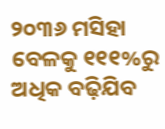୨୦୩୬ ମସିହା ବେଳକୁ ୧୧୧%ରୁ ଅଧିକ ବଢ଼ିଯିବ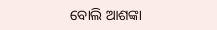ବୋଲି ଆଶଙ୍କା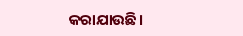କରାଯାଉଛି।